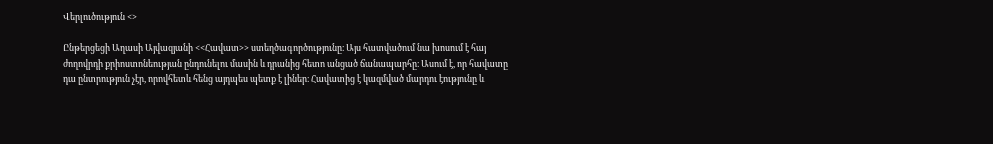Վերլուծություն <>

Ընթերցեցի Աղասի Այվազյանի <<Հավատ>> ստեղծագործությունը։ Այս հատվածում նա խոսում է հայ ժողովրդի քրիոստոնեության ընդունելու մասին և դրանից հետո անցած ճանապարհը։ Ասում է, որ հավատը դա ընտրություն չէր, որովհետև հենց այդպես պետք է լիներ։ Հավատից է կազմված մարդու էությունը և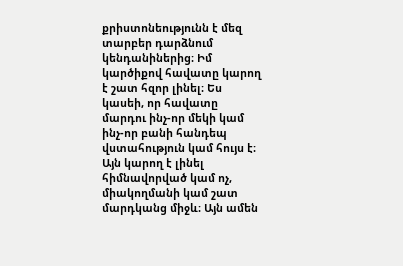քրիստոնեությունն է մեզ տարբեր դարձնում կենդանիներից։ Իմ կարծիքով հավատը կարող է շատ հզոր լինել։ Ես կասեի, որ հավատը մարդու ինչ-որ մեկի կամ ինչ-որ բանի հանդեպ վստահություն կամ հույս է։ Այն կարող է լինել հիմնավորված կամ ոչ, միակողմանի կամ շատ մարդկանց միջև։ Այն ամեն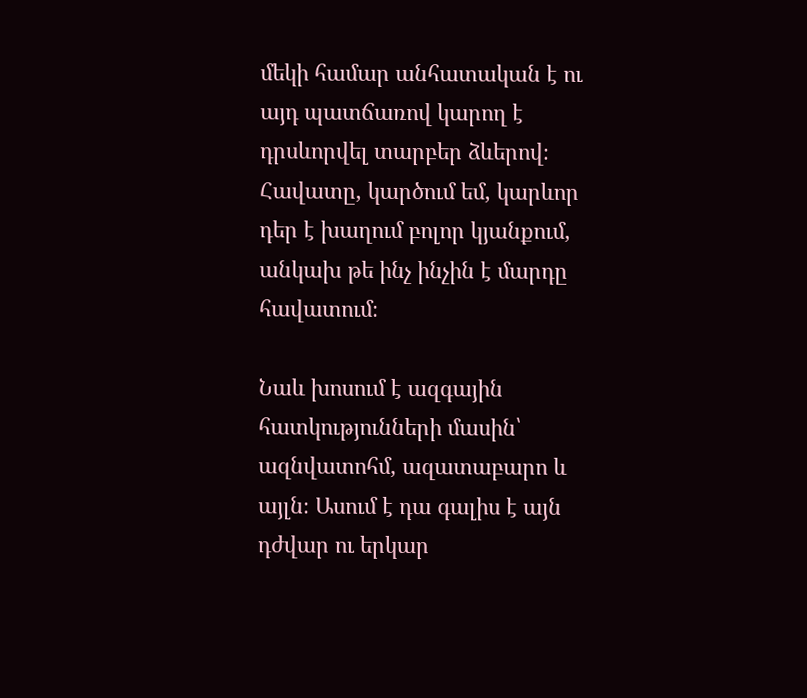մեկի համար անհատական է ու այդ պատճառով կարող է դրսևորվել տարբեր ձևերով։ Հավատը, կարծում եմ, կարևոր դեր է խաղում բոլոր կյանքում, անկախ թե ինչ ինչին է մարդը հավատում։

Նաև խոսում է ազգային հատկությունների մասին՝ ազնվատոհմ, ազատաբարո և այլն։ Ասում է դա գալիս է այն դժվար ու երկար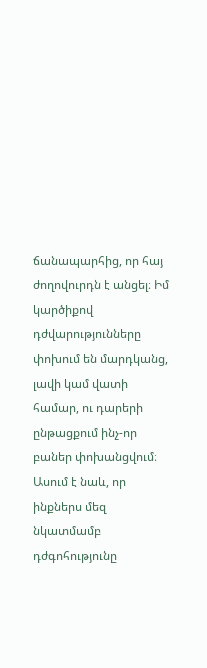ճանապարհից, որ հայ ժողովուրդն է անցել։ Իմ կարծիքով դժվարությունները փոխում են մարդկանց, լավի կամ վատի համար, ու դարերի ընթացքում ինչ-որ բաներ փոխանցվում։ Ասում է նաև, որ ինքներս մեզ նկատմամբ դժգոհությունը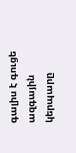գալիս է գուցե ազգային կերպարը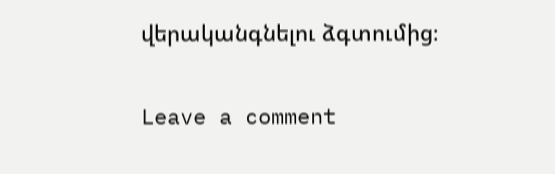վերականգնելու ձգտումից։

Leave a comment